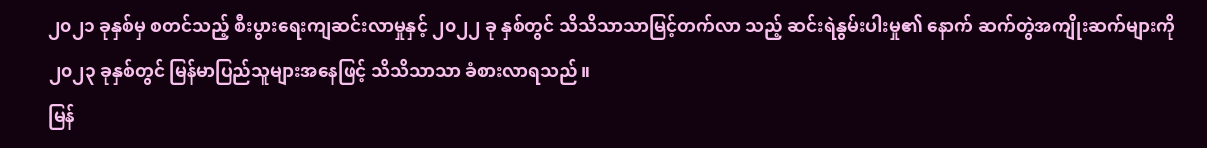၂၀၂၁ ခုနှစ်မှ စတင်သည့် စီးပွားရေးကျဆင်းလာမှုနှင့် ၂၀၂၂ ခု နှစ်တွင် သိသိသာသာမြင့်တက်လာ သည့် ဆင်းရဲနွမ်းပါးမှု၏ နောက် ဆက်တွဲအကျိုးဆက်များကို ၂၀၂၃ ခုနှစ်တွင် မြန်မာပြည်သူများအနေဖြင့် သိသိသာသာ ခံစားလာရသည်။
မြန်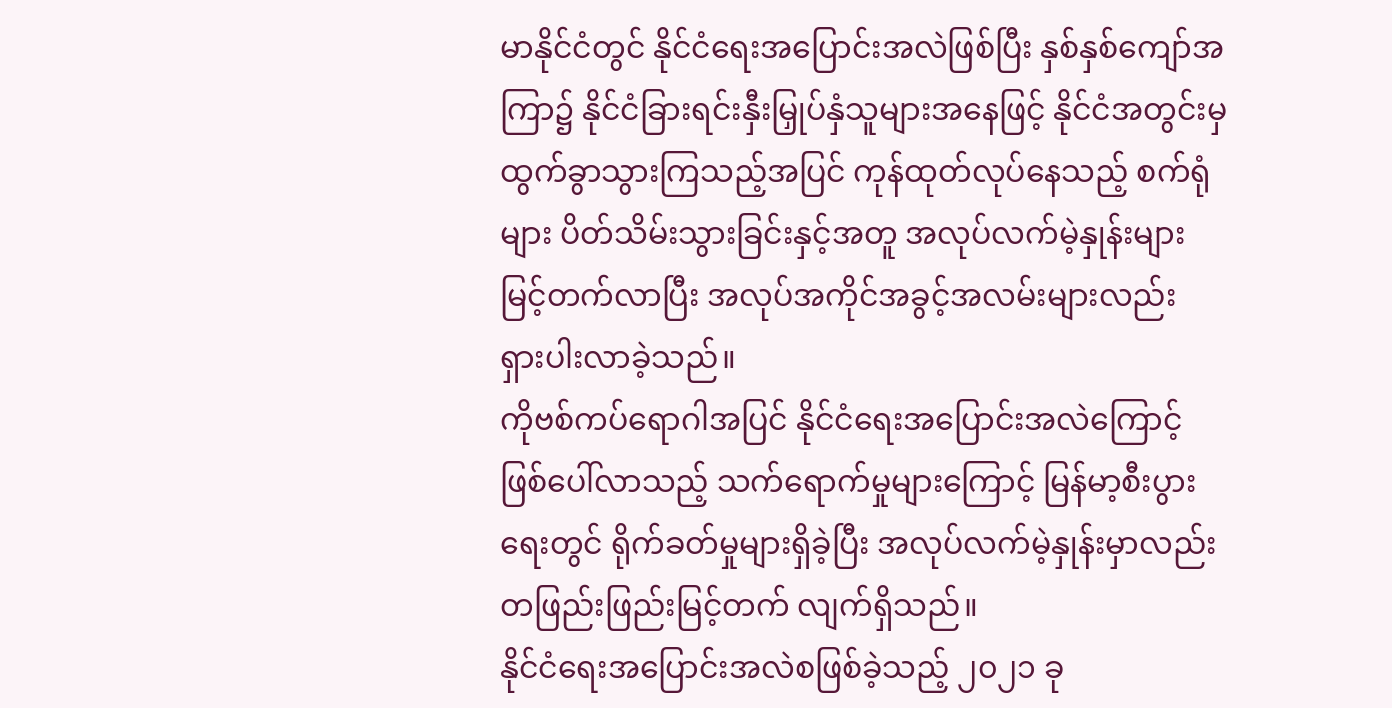မာနိုင်ငံတွင် နိုင်ငံရေးအပြောင်းအလဲဖြစ်ပြီး နှစ်နှစ်ကျော်အကြာ၌ နိုင်ငံခြားရင်းနှီးမြှုပ်နှံသူများအနေဖြင့် နိုင်ငံအတွင်းမှ ထွက်ခွာသွားကြသည့်အပြင် ကုန်ထုတ်လုပ်နေသည့် စက်ရုံများ ပိတ်သိမ်းသွားခြင်းနှင့်အတူ အလုပ်လက်မဲ့နှုန်းများမြင့်တက်လာပြီး အလုပ်အကိုင်အခွင့်အလမ်းများလည်း ရှားပါးလာခဲ့သည်။
ကိုဗစ်ကပ်ရောဂါအပြင် နိုင်ငံရေးအပြောင်းအလဲကြောင့် ဖြစ်ပေါ်လာသည့် သက်ရောက်မှုများကြောင့် မြန်မာ့စီးပွားရေးတွင် ရိုက်ခတ်မှုများရှိခဲ့ပြီး အလုပ်လက်မဲ့နှုန်းမှာလည်း တဖြည်းဖြည်းမြင့်တက် လျက်ရှိသည်။
နိုင်ငံရေးအပြောင်းအလဲစဖြစ်ခဲ့သည့် ၂၀၂၁ ခု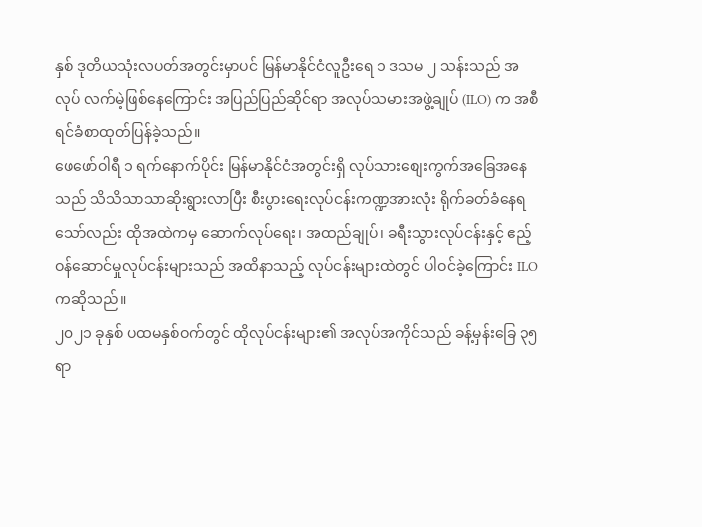နှစ် ဒုတိယသုံးလပတ်အတွင်းမှာပင် မြန်မာနိုင်ငံလူဦးရေ ၁ ဒသမ ၂ သန်းသည် အလုပ် လက်မဲ့ဖြစ်နေကြောင်း အပြည်ပြည်ဆိုင်ရာ အလုပ်သမားအဖွဲ့ချုပ် (ILO) က အစီရင်ခံစာထုတ်ပြန်ခဲ့သည်။
ဖေဖော်ဝါရီ ၁ ရက်နောက်ပိုင်း မြန်မာနိုင်ငံအတွင်းရှိ လုပ်သားစျေးကွက်အခြေအနေသည် သိသိသာသာဆိုးရွားလာပြီး စီးပွားရေးလုပ်ငန်းကဏ္ဍအားလုံး ရိုက်ခတ်ခံနေရသော်လည်း ထိုအထဲကမှ ဆောက်လုပ်ရေး၊ အထည်ချုပ်၊ ခရီးသွားလုပ်ငန်းနှင့် ဧည့်ဝန်ဆောင်မှုလုပ်ငန်းများသည် အထိနာသည့် လုပ်ငန်းများထဲတွင် ပါဝင်ခဲ့ကြောင်း ILO ကဆိုသည်။
၂၀၂၁ ခုနှစ် ပထမနှစ်ဝက်တွင် ထိုလုပ်ငန်းများ၏ အလုပ်အကိုင်သည် ခန့်မှန်းခြေ ၃၅ ရာ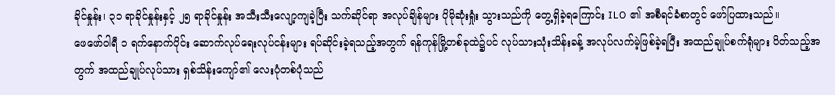ခိုင်နှုန်း၊ ၃၁ ရာခိုင်နှုန်းနှင့် ၂၅ ရာခိုင်နှုန်း အသီးသီးလျော့ကျခဲ့ပြီး သက်ဆိုင်ရာ အလုပ်ချိန်များ ပိုမိုဆုံးရှုံး သွားသည်ကို တွေ့ရှိခဲ့ရကြောင်း ILO ၏ အစီရင်ခံစာတွင် ဖော်ပြထားသည်။
ဖေဖော်ဝါရီ ၁ ရက်နောက်ပိုင်း ဆောက်လုပ်ရေးလုပ်ငန်းများ ရပ်ဆိုင်းခဲ့ရသည့်အတွက် ရန်ကုန်မြို့တစ်ခုထဲ၌ပင် လုပ်သားသုံးသိန်းခန့် အလုပ်လက်မဲ့ဖြစ်ခဲ့ရပြီး အထည်ချုပ်စက်ရုံများ ပိတ်သည့်အတွက် အထည်ချုပ်လုပ်သား ရှစ်သိန်းကျော်၏ လေးပုံတစ်ပုံသည်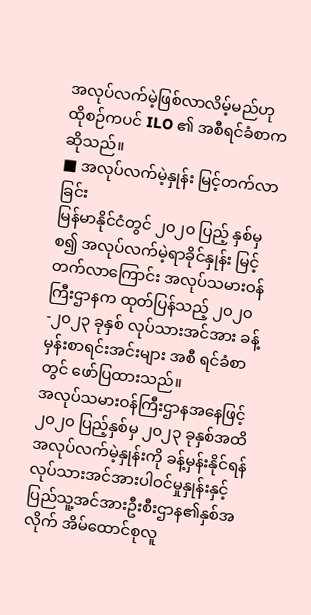အလုပ်လက်မဲ့ဖြစ်လာလိမ့်မည်ဟု ထိုစဉ်ကပင် ILO ၏ အစီရင်ခံစာကဆိုသည်။
■ အလုပ်လက်မဲ့နှုန်း မြင့်တက်လာခြင်း
မြန်မာနိုင်ငံတွင် ၂၀၂၀ ပြည့် နှစ်မှစ၍ အလုပ်လက်မဲ့ရာခိုင်နှုန်း မြင့်တက်လာကြောင်း အလုပ်သမားဝန်ကြီးဌာနက ထုတ်ပြန်သည့် ၂၀၂၀ -၂၀၂၃ ခုနှစ် လုပ်သားအင်အား ခန့်မှန်းစာရင်းအင်းများ အစီ ရင်ခံစာတွင် ဖော်ပြထားသည်။
အလုပ်သမားဝန်ကြီးဌာနအနေဖြင့် ၂၀၂၀ ပြည့်နှစ်မှ ၂၀၂၃ ခုနှစ်အထိ အလုပ်လက်မဲ့နှုန်းကို ခန့်မှန်းနိုင်ရန် လုပ်သားအင်အားပါဝင်မှုနှုန်းနှင့် ပြည်သူ့အင်အားဦးစီးဌာန၏နှစ်အလိုက် အိမ်ထောင်စုလူ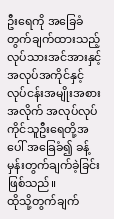ဦးရေကို အခြေခံတွက်ချက်ထားသည့် လုပ်သားအင်အားနှင့် အလုပ်အကိုင်နှင့် လုပ်ငန်းအမျိုးအစားအလိုက် အလုပ်လုပ်ကိုင်သူဦးရေတို့အပေါ် အခြေခံ၍ ခန့်မှန်းတွက်ချက်ခဲ့ခြင်းဖြစ်သည်။
ထိုသို့တွက်ချက်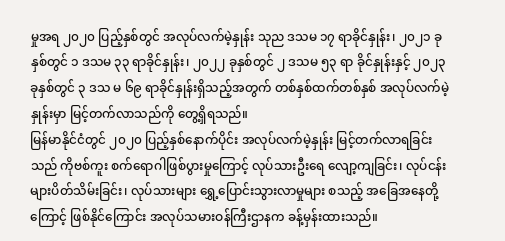မှုအရ ၂၀၂၀ ပြည့်နှစ်တွင် အလုပ်လက်မဲ့နှုန်း သုည ဒသမ ၁၇ ရာခိုင်နှုန်း၊ ၂၀၂၁ ခုနှစ်တွင် ၁ ဒသမ ၃၃ ရာခိုင်နှုန်း၊ ၂၀၂၂ ခုနှစ်တွင် ၂ ဒသမ ၅၃ ရာ ခိုင်နှုန်းနှင့် ၂၀၂၃ ခုနှစ်တွင် ၃ ဒသ မ ၆၉ ရာခိုင်နှုန်းရှိသည့်အတွက် တစ်နှစ်ထက်တစ်နှစ် အလုပ်လက်မဲ့နှုန်းမှာ မြင့်တက်လာသည်ကို တွေ့ရှိရသည်။
မြန်မာနိုင်ငံတွင် ၂၀၂၀ ပြည့်နှစ်နောက်ပိုင်း အလုပ်လက်မဲ့နှုန်း မြင့်တက်လာရခြင်းသည် ကိုဗစ်ကူး စက်ရောဂါဖြစ်ပွားမှုကြောင့် လုပ်သားဦးရေ လျော့ကျခြင်း၊ လုပ်ငန်းများပိတ်သိမ်းခြင်း၊ လုပ်သားများ ရွှေ့ပြောင်းသွားလာမှုများ စသည့် အခြေအနေတို့ကြောင့် ဖြစ်နိုင်ကြောင်း အလုပ်သမားဝန်ကြီးဌာနက ခန့်မှန်းထားသည်။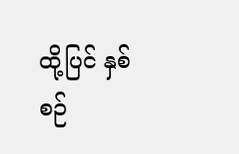ထို့ပြင် နှစ်စဉ်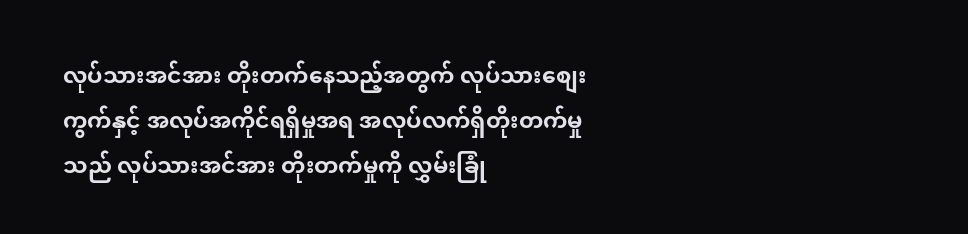လုပ်သားအင်အား တိုးတက်နေသည့်အတွက် လုပ်သားစျေးကွက်နှင့် အလုပ်အကိုင်ရရှိမှုအရ အလုပ်လက်ရှိတိုးတက်မှုသည် လုပ်သားအင်အား တိုးတက်မှုကို လွှမ်းခြုံ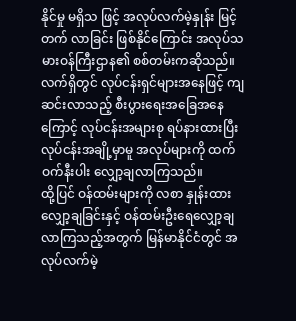နိုင်မှု မရှိသ ဖြင့် အလုပ်လက်မဲ့နှုန်း မြင့်တက် လာခြင်း ဖြစ်နိုင်ကြောင်း အလုပ်သမားဝန်ကြီးဌာန၏ စစ်တမ်းကဆိုသည်။
လက်ရှိတွင် လုပ်ငန်းရှင်များအနေဖြင့် ကျဆင်းလာသည့် စီးပွားရေးအခြေအနေကြောင့် လုပ်ငန်းအများစု ရပ်နားထားပြီး လုပ်ငန်းအချို့မှာမူ အလုပ်များကို ထက်ဝက်နီးပါး လျှော့ချလာကြသည်။
ထို့ပြင် ဝန်ထမ်းများကို လစာ နှုန်းထား လျှော့ချခြင်းနှင့် ဝန်ထမ်းဦးရေလျှော့ချလာကြသည့်အတွက် မြန်မာနိုင်ငံတွင် အလုပ်လက်မဲ့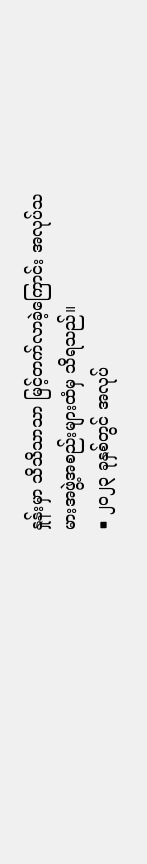နှုန်းမှာ သိသိသာသာ မြင့်တက်လာခဲ့ကြောင်း အလုပ်သမားအဖွဲ့အစည်းများထံမှ သိရသည်။
■ ၂၀၂၃ ခုနှစ်တွင် အလုပ်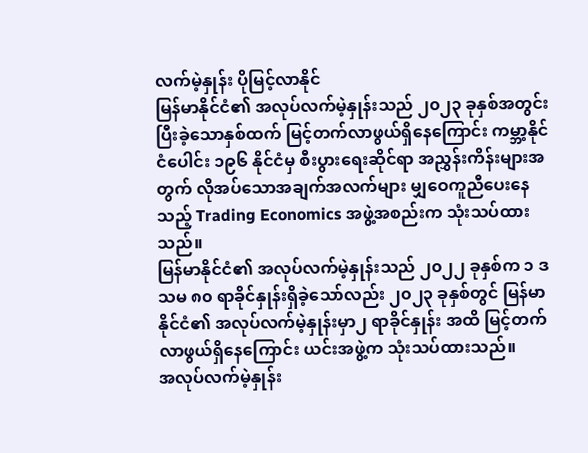လက်မဲ့နှုန်း ပိုမြင့်လာနိုင်
မြန်မာနိုင်ငံ၏ အလုပ်လက်မဲ့နှုန်းသည် ၂၀၂၃ ခုနှစ်အတွင်း ပြီးခဲ့သောနှစ်ထက် မြင့်တက်လာဖွယ်ရှိနေကြောင်း ကမ္ဘာ့နိုင်ငံပေါင်း ၁၉၆ နိုင်ငံမှ စီးပွားရေးဆိုင်ရာ အညွှန်းကိန်းများအတွက် လိုအပ်သောအချက်အလက်များ မျှဝေကူညီပေးနေသည့် Trading Economics အဖွဲ့အစည်းက သုံးသပ်ထားသည်။
မြန်မာနိုင်ငံ၏ အလုပ်လက်မဲ့နှုန်းသည် ၂၀၂၂ ခုနှစ်က ၁ ဒသမ ၈၀ ရာခိုင်နှုန်းရှိခဲ့သော်လည်း ၂၀၂၃ ခုနှစ်တွင် မြန်မာနိုင်ငံ၏ အလုပ်လက်မဲ့နှုန်းမှာ၂ ရာခိုင်နှုန်း အထိ မြင့်တက်လာဖွယ်ရှိနေကြောင်း ယင်းအဖွဲ့က သုံးသပ်ထားသည်။
အလုပ်လက်မဲ့နှုန်း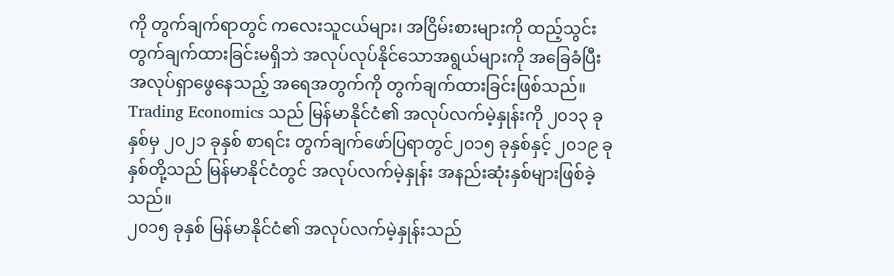ကို တွက်ချက်ရာတွင် ကလေးသူငယ်များ၊ အငြိမ်းစားများကို ထည့်သွင်းတွက်ချက်ထားခြင်းမရှိဘဲ အလုပ်လုပ်နိုင်သောအရွယ်များကို အခြေခံပြီး အလုပ်ရှာဖွေနေသည့် အရေအတွက်ကို တွက်ချက်ထားခြင်းဖြစ်သည်။
Trading Economics သည် မြန်မာနိုင်ငံ၏ အလုပ်လက်မဲ့နှုန်းကို ၂၀၁၃ ခုနှစ်မှ ၂၀၂၁ ခုနှစ် စာရင်း တွက်ချက်ဖော်ပြရာတွင်၂၀၁၅ ခုနှစ်နှင့် ၂၀၁၉ ခုနှစ်တို့သည် မြန်မာနိုင်ငံတွင် အလုပ်လက်မဲ့နှုန်း အနည်းဆုံးနှစ်များဖြစ်ခဲ့သည်။
၂၀၁၅ ခုနှစ် မြန်မာနိုင်ငံ၏ အလုပ်လက်မဲ့နှုန်းသည်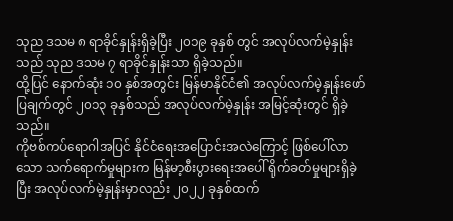သုည ဒသမ ၈ ရာခိုင်နှုန်းရှိခဲ့ပြီး ၂၀၁၉ ခုနှစ် တွင် အလုပ်လက်မဲ့နှုန်းသည် သုည ဒသမ ၇ ရာခိုင်နှုန်းသာ ရှိခဲ့သည်။
ထို့ပြင် နောက်ဆုံး ၁၀ နှစ်အတွင်း မြန်မာနိုင်ငံ၏ အလုပ်လက်မဲ့နှုန်းဖော်ပြချက်တွင် ၂၀၁၃ ခုနှစ်သည် အလုပ်လက်မဲ့နှုန်း အမြင့်ဆုံးတွင် ရှိခဲ့သည်။
ကိုဗစ်ကပ်ရောဂါအပြင် နိုင်ငံရေးအပြောင်းအလဲကြောင့် ဖြစ်ပေါ်လာသော သက်ရောက်မှုများက မြန်မာ့စီးပွားရေးအပေါ် ရိုက်ခတ်မှုများရှိခဲ့ပြီး အလုပ်လက်မဲ့နှုန်းမှာလည်း ၂၀၂၂ ခုနှစ်ထက်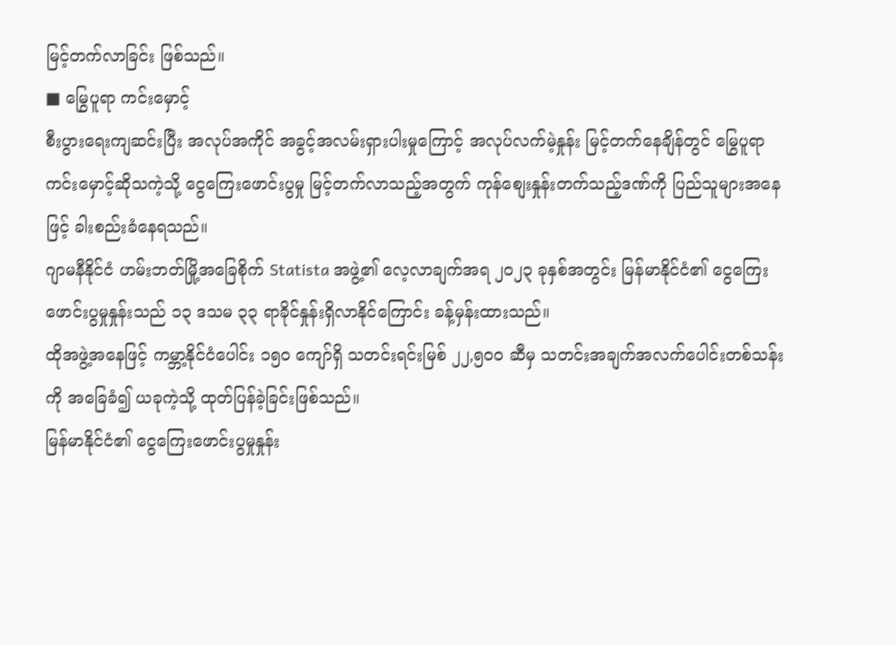မြင့်တက်လာခြင်း ဖြစ်သည်။
■ မြွေပူရာ ကင်းမှောင့်
စီးပွားရေးကျဆင်းပြီး အလုပ်အကိုင် အခွင့်အလမ်းရှားပါးမှုကြောင့် အလုပ်လက်မဲ့နှုန်း မြင့်တက်နေချိန်တွင် မြွေပူရာကင်းမှောင့်ဆိုသကဲ့သို့ ငွေကြေးဖောင်းပွမှု မြင့်တက်လာသည့်အတွက် ကုန်စျေးနှုန်းတက်သည့်ဒဏ်ကို ပြည်သူများအနေဖြင့် ခါးစည်းခံနေရသည်။
ဂျာမနီနိုင်ငံ ဟမ်းဘတ်မြို့အခြေစိုက် Statista အဖွဲ့၏ လေ့လာချက်အရ ၂၀၂၃ ခုနှစ်အတွင်း မြန်မာနိုင်ငံ၏ ငွေကြေးဖောင်းပွမှုနှုန်းသည် ၁၃ ဒသမ ၃၃ ရာခိုင်နှုန်းရှိလာနိုင်ကြောင်း ခန့်မှန်းထားသည်။
ထိုအဖွဲ့အနေဖြင့် ကမ္ဘာ့နိုင်ငံပေါင်း ၁၅၀ ကျော်ရှိ သတင်းရင်းမြစ် ၂၂,၅၀၀ ဆီမှ သတင်းအချက်အလက်ပေါင်းတစ်သန်းကို အခြေခံ၍ ယခုကဲ့သို့ ထုတ်ပြန်ခဲ့ခြင်းဖြစ်သည်။
မြန်မာနိုင်ငံ၏ ငွေကြေးဖောင်းပွမှုနှုန်း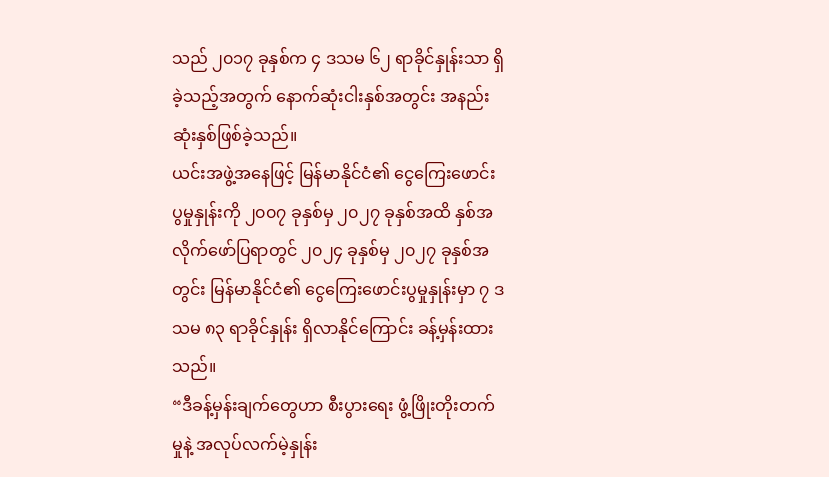သည် ၂၀၁၇ ခုနှစ်က ၄ ဒသမ ၆၂ ရာခိုင်နှုန်းသာ ရှိခဲ့သည့်အတွက် နောက်ဆုံးငါးနှစ်အတွင်း အနည်းဆုံးနှစ်ဖြစ်ခဲ့သည်။
ယင်းအဖွဲ့အနေဖြင့် မြန်မာနိုင်ငံ၏ ငွေကြေးဖောင်းပွမှုနှုန်းကို ၂၀၀၇ ခုနှစ်မှ ၂၀၂၇ ခုနှစ်အထိ နှစ်အလိုက်ဖော်ပြရာတွင် ၂၀၂၄ ခုနှစ်မှ ၂၀၂၇ ခုနှစ်အတွင်း မြန်မာနိုင်ငံ၏ ငွေကြေးဖောင်းပွမှုနှုန်းမှာ ၇ ဒသမ ၈၃ ရာခိုင်နှုန်း ရှိလာနိုင်ကြောင်း ခန့်မှန်းထားသည်။
“ဒီခန့်မှန်းချက်တွေဟာ စီးပွားရေး ဖွံ့ဖြိုးတိုးတက်မှုနဲ့ အလုပ်လက်မဲ့နှုန်း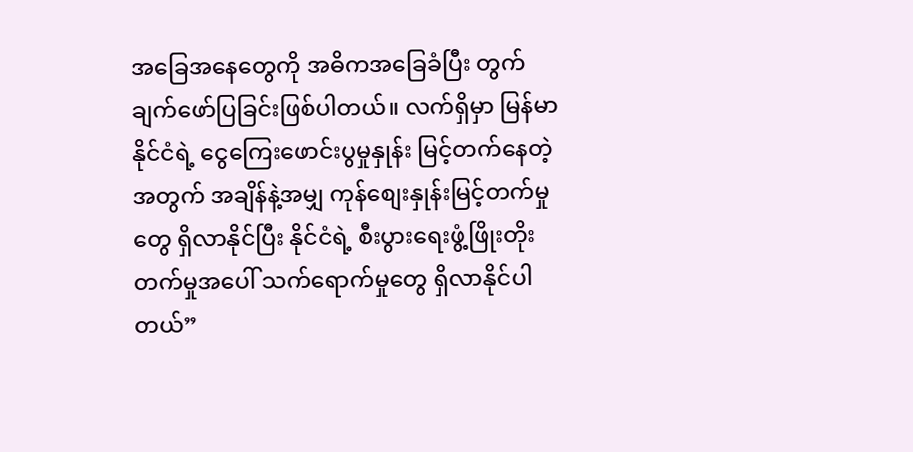အခြေအနေတွေကို အဓိကအခြေခံပြီး တွက်ချက်ဖော်ပြခြင်းဖြစ်ပါတယ်။ လက်ရှိမှာ မြန်မာနိုင်ငံရဲ့ ငွေကြေးဖောင်းပွမှုနှုန်း မြင့်တက်နေတဲ့အတွက် အချိန်နဲ့အမျှ ကုန်စျေးနှုန်းမြင့်တက်မှုတွေ ရှိလာနိုင်ပြီး နိုင်ငံရဲ့ စီးပွားရေးဖွံ့ဖြိုးတိုးတက်မှုအပေါ် သက်ရောက်မှုတွေ ရှိလာနိုင်ပါတယ်”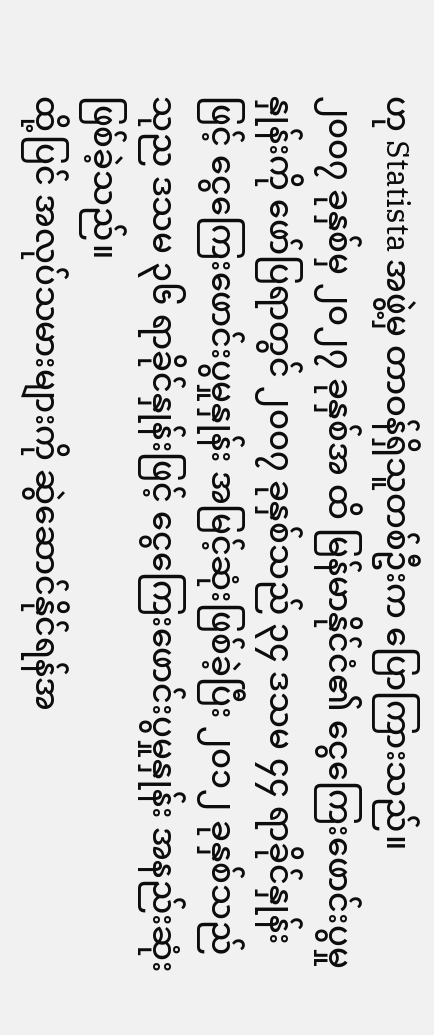ဟု Statista အဖွဲ့မှ တာဝန်ရှိသူတစ်ဦးက ပြောကြားသည်။
၂၀၀၇ ခုနှစ်မှ ၂၀၂၇ ခုနှစ်အ ထိ မြန်မာနိုင်ငံ၏ ငွေကြေးဖောင်းပွမှုနှုန်းကို ဖော်ပြရာတွင် ၂၀၀၇ ခုနှစ်သည် ၃၄ ဒသမ ၄၄ ရာခိုင်နှုန်း ဖြင့် ငွေကြေးဖောင်းပွမှုနှုန်း အမြင့်ဆုံးဖြစ်ခဲ့ပြီး ၂၀၁၂ ခုနှစ်သည် သုည ဒသမ ၃၆ ရာခိုင်နှုန်းဖြင့် ငွေကြေးဖောင်းပွမှုနှုန်း အနည်းဆုံးဖြစ်ခဲ့သည်။
ထို့ပြင် အလုပ်သမားများကို ဆွဲဆောင်နိုင်ရန်အ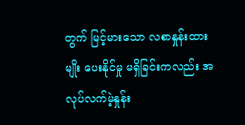တွက် မြင့်မားသော လစာနှုန်းထားမျိုး ပေးနိုင်မှု မရှိခြင်းကလည်း အလုပ်လက်မဲ့နှုန်း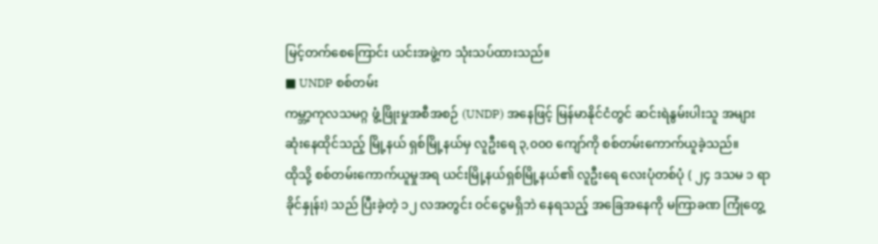မြင့်တက်စေကြောင်း ယင်းအဖွဲ့က သုံးသပ်ထားသည်။
■ UNDP စစ်တမ်း
ကမ္ဘာ့ကုလသမဂ္ဂ ဖွံ့ဖြိုးမှုအစီအစဉ် (UNDP) အနေဖြင့် မြန်မာနိုင်ငံတွင် ဆင်းရဲနွမ်းပါးသူ အများဆုံးနေထိုင်သည့် မြို့နယ် ရှစ်မြို့နယ်မှ လူဦးရေ ၃,၀၀၀ ကျော်ကို စစ်တမ်းကောက်ယူခဲ့သည်။
ထိုသို့ စစ်တမ်းကောက်ယူမှုအရ ယင်းမြို့နယ်ရှစ်မြို့နယ်၏ လူဦးရေ လေးပုံတစ်ပုံ ( ၂၄ ဒသမ ၁ ရာခိုင်နှုန်း) သည် ပြီးခဲ့တဲ့ ၁၂ လအတွင်း ဝင်ငွေမရှိဘဲ နေရသည့် အခြေအနေကို မကြာခဏ ကြုံတွေ့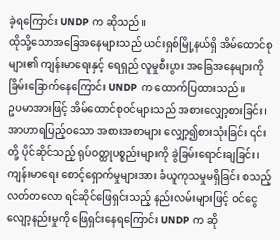ခဲ့ရကြောင်း UNDP က ဆိုသည်။
ထိုသို့သောအခြေအနေများသည် ယင်းရှစ်မြို့နယ်ရှိ အိမ်ထောင်စုများ၏ ကျန်းမာရေးနှင့် ရေရှည် လူမှုစီးပွား အခြေအနေများကို ခြိမ်းခြောက်နေကြောင်း UNDP က ထောက်ပြထားသည်။
ဥပမာအားဖြင့် အိမ်ထောင်စုဝင်များသည် အစားလျှော့စားခြင်း၊ အာဟာရပြည့်ဝသော အစားအစာများ လျှော့၍စားသုံးခြင်း ၎င်းတို့ ပိုင်ဆိုင်သည့် ရုပ်ဝတ္ထုပစ္စည်းများကို ခွဲခြမ်းရောင်းချခြင်း၊ ကျန်းမာရေး စောင့်ရှောက်မှုများအား ခံယူကုသမှုမရှိခြင်း စသည့် လတ်တလော ရင်ဆိုင်ဖြေရှင်းသည့် နည်းလမ်းများဖြင့် ဝင်ငွေလျော့နည်းမှုကို ဖြေရှင်းနေရကြောင်း UNDP က ဆို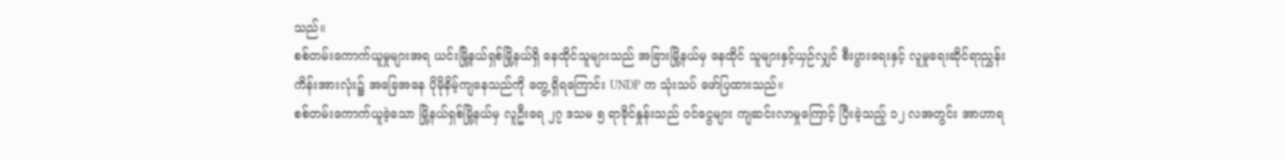သည်။
စစ်တမ်းကောက်ယူမှုများအရ ယင်းမြို့နယ်ရှစ်မြို့နယ်ရှိ နေထိုင်သူများသည် အခြားမြို့နယ်မှ နေထိုင် သူများနှင့်ယှဉ်လျှင် စီးပွားရေးနှင့် လူမှုရေးဆိုင်ရာညွှန်းကိန်းအားလုံး၌ အခြေအနေ ပိုမိုနိမ့်ကျနေသည်ကို တွေ့ရှိရကြောင်း UNDP က သုံးသပ် ဖော်ပြထားသည်။
စစ်တမ်းကောက်ယူခဲ့သော မြို့နယ်ရှစ်မြို့နယ်မှ လူဦးရေ ၂၇ ဒသမ ၅ ရာခိုင်နှုန်းသည် ဝင်ငွေများ ကျဆင်းလာမှုကြောင့် ပြီးခဲ့သည့် ၁၂ လအတွင်း အာဟာရ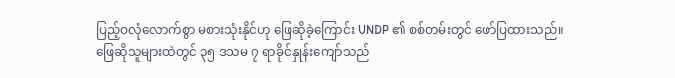ပြည့်ဝလုံလောက်စွာ မစားသုံးနိုင်ဟု ဖြေဆိုခဲ့ကြောင်း UNDP ၏ စစ်တမ်းတွင် ဖော်ပြထားသည်။
ဖြေဆိုသူများထဲတွင် ၃၅ ဒသမ ၇ ရာခိုင်နှုန်းကျော်သည်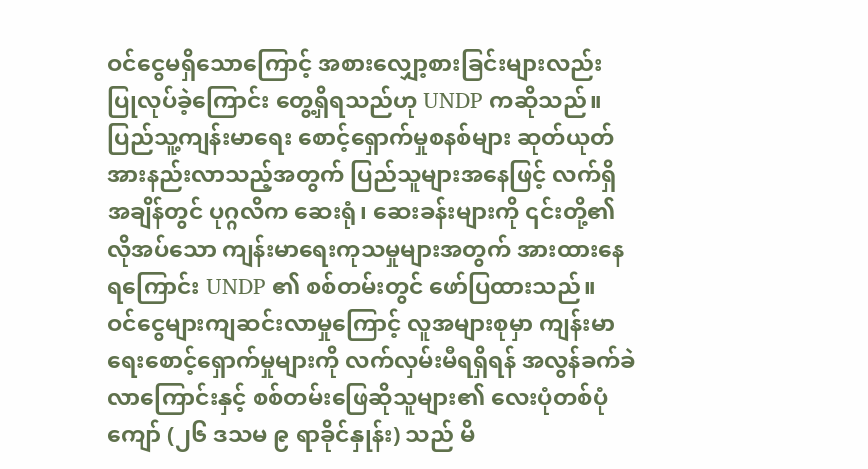ဝင်ငွေမရှိသောကြောင့် အစားလျှော့စားခြင်းများလည်း ပြုလုပ်ခဲ့ကြောင်း တွေ့ရှိရသည်ဟု UNDP ကဆိုသည်။
ပြည်သူ့ကျန်းမာရေး စောင့်ရှောက်မှုစနစ်များ ဆုတ်ယုတ်အားနည်းလာသည့်အတွက် ပြည်သူများအနေဖြင့် လက်ရှိအချိန်တွင် ပုဂ္ဂလိက ဆေးရုံ၊ ဆေးခန်းများကို ၎င်းတို့၏ လိုအပ်သော ကျန်းမာရေးကုသမှုများအတွက် အားထားနေရကြောင်း UNDP ၏ စစ်တမ်းတွင် ဖော်ပြထားသည်။
ဝင်ငွေများကျဆင်းလာမှုကြောင့် လူအများစုမှာ ကျန်းမာရေးစောင့်ရှောက်မှုများကို လက်လှမ်းမီရရှိရန် အလွန်ခက်ခဲလာကြောင်းနှင့် စစ်တမ်းဖြေဆိုသူများ၏ လေးပုံတစ်ပုံကျော် (၂၆ ဒသမ ၉ ရာခိုင်နှုန်း) သည် မိ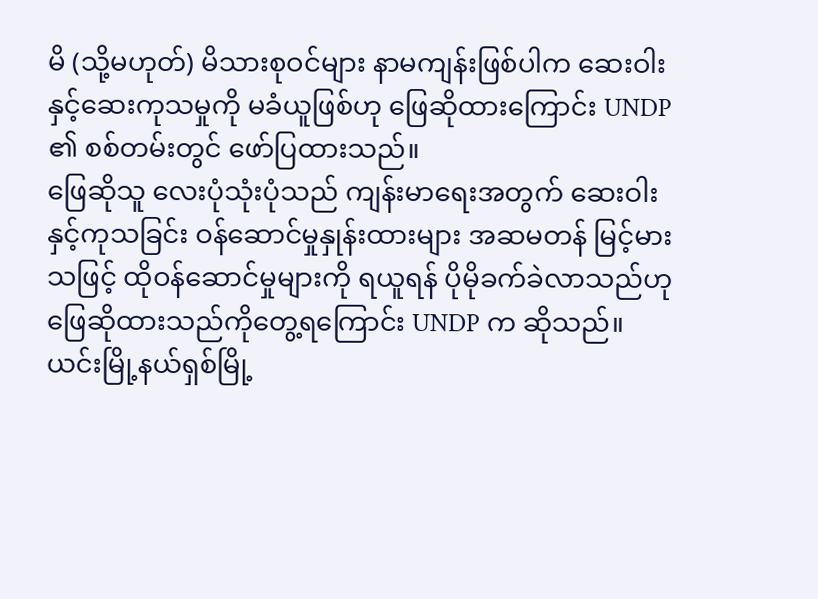မိ (သို့မဟုတ်) မိသားစုဝင်များ နာမကျန်းဖြစ်ပါက ဆေးဝါးနှင့်ဆေးကုသမှုကို မခံယူဖြစ်ဟု ဖြေဆိုထားကြောင်း UNDP ၏ စစ်တမ်းတွင် ဖော်ပြထားသည်။
ဖြေဆိုသူ လေးပုံသုံးပုံသည် ကျန်းမာရေးအတွက် ဆေးဝါးနှင့်ကုသခြင်း ဝန်ဆောင်မှုနှုန်းထားများ အဆမတန် မြင့်မားသဖြင့် ထိုဝန်ဆောင်မှုများကို ရယူရန် ပိုမိုခက်ခဲလာသည်ဟု ဖြေဆိုထားသည်ကိုတွေ့ရကြောင်း UNDP က ဆိုသည်။
ယင်းမြို့နယ်ရှစ်မြို့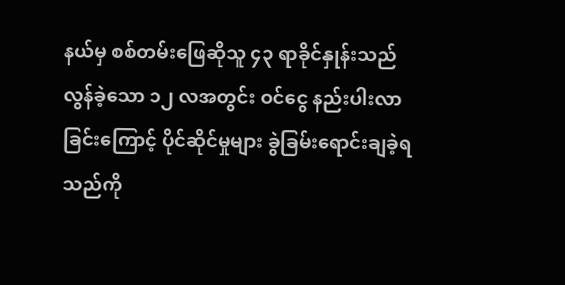နယ်မှ စစ်တမ်းဖြေဆိုသူ ၄၃ ရာခိုင်နှုန်းသည် လွန်ခဲ့သော ၁၂ လအတွင်း ဝင်ငွေ နည်းပါးလာခြင်းကြောင့် ပိုင်ဆိုင်မှုများ ခွဲခြမ်းရောင်းချခဲ့ရသည်ကို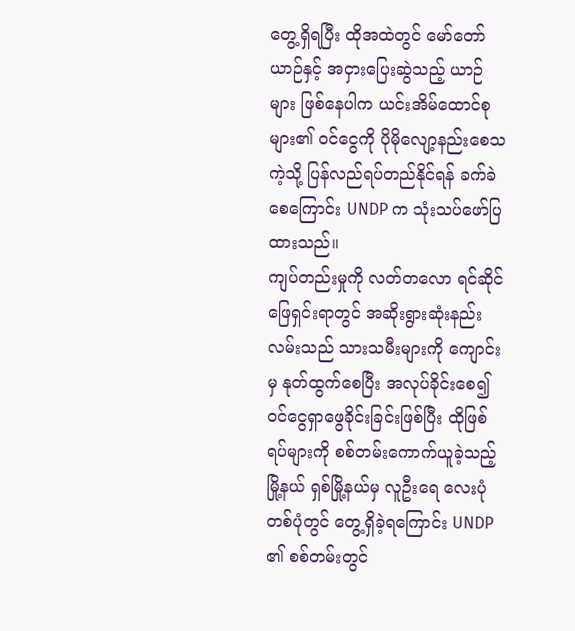တွေ့ရှိရပြီး ထိုအထဲတွင် မော်တော်ယာဉ်နှင့် အငှားပြေးဆွဲသည့် ယာဉ်များ ဖြစ်နေပါက ယင်းအိမ်ထောင်စုများ၏ ဝင်ငွေကို ပိုမိုလျော့နည်းစေသကဲ့သို့ ပြန်လည်ရပ်တည်နိုင်ရန် ခက်ခဲစေကြောင်း UNDP က သုံးသပ်ဖော်ပြထားသည်။
ကျပ်တည်းမှုကို လတ်တလော ရင်ဆိုင်ဖြေရှင်းရာတွင် အဆိုးရွားဆုံးနည်းလမ်းသည် သားသမီးများကို ကျောင်းမှ နုတ်ထွက်စေပြီး အလုပ်ခိုင်းစေ၍ ဝင်ငွေရှာဖွေခိုင်းခြင်းဖြစ်ပြီး ထိုဖြစ်ရပ်များကို စစ်တမ်းကောက်ယူခဲ့သည့် မြို့နယ် ရှစ်မြို့နယ်မှ လူဦးရေ လေးပုံတစ်ပုံတွင် တွေ့ရှိခဲ့ရကြောင်း UNDP ၏ စစ်တမ်းတွင်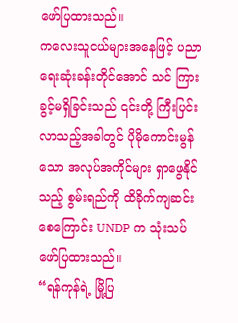ဖော်ပြထားသည်။
ကလေးသူငယ်များအနေဖြင့် ပညာရေးဆုံးခန်းတိုင်အောင် သင် ကြားခွင့်မရှိခြင်းသည် ၎င်းတို့ ကြီးပြင်းလာသည့်အခါတွင် ပိုမိုကောင်းမွန်သော အလုပ်အကိုင်များ ရှာဖွေနိုင်သည့် စွမ်းရည်ကို ထိခိုက်ကျဆင်းစေကြောင်း UNDP က သုံးသပ်ဖော်ပြထားသည်။
“ရန်ကုန်ရဲ့ မြို့ပြ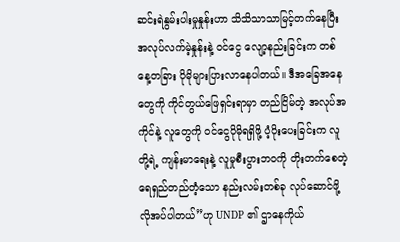ဆင်းရဲနွမ်းပါးမှုနှုန်းဟာ သိသိသာသာမြင့်တက်နေပြီး အလုပ်လက်မဲ့နှုန်းနဲ့ ဝင်ငွေ လျော့နည်းခြင်းက တစ်နေ့တခြား ပိုမိုများပြားလာနေပါတယ်။ ဒီအခြေအနေတွေကို ကိုင်တွယ်ဖြေရှင်းရာမှာ တည်ငြိမ်တဲ့ အလုပ်အကိုင်နဲ့ လူတွေကို ဝင်ငွေပိုမိုရရှိဖို့ ပံ့ပိုးပေးခြင်းက လူတို့ရဲ့ ကျန်းမာရေးနဲ့ လူမှုစီးပွားဘဝကို တိုးတက်စေတဲ့ ရေရှည်တည်တံ့သော နည်းလမ်းတစ်ခု လုပ်ဆောင်ဖို့ လိုအပ်ပါတယ်”ဟု UNDP ၏ ဌာနေကိုယ်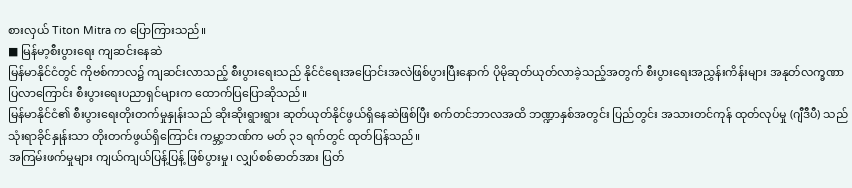စားလှယ် Titon Mitra က ပြောကြားသည်။
■ မြန်မာ့စီးပွားရေး ကျဆင်းနေဆဲ
မြန်မာနိုင်ငံတွင် ကိုဗစ်ကာလ၌ ကျဆင်းလာသည့် စီးပွားရေးသည် နိုင်ငံရေးအပြောင်းအလဲဖြစ်ပွားပြီးနောက် ပိုမိုဆုတ်ယုတ်လာခဲ့သည့်အတွက် စီးပွားရေးအညွှန်းကိန်းများ အနုတ်လက္ခဏာပြလာကြောင်း စီးပွားရေးပညာရှင်များက ထောက်ပြပြောဆိုသည်။
မြန်မာနိုင်ငံ၏ စီးပွားရေးတိုးတက်မှုနှုန်းသည် ဆိုးဆိုးရွားရွား ဆုတ်ယုတ်နိုင်ဖွယ်ရှိနေဆဲဖြစ်ပြီး စက်တင်ဘာလအထိ ဘဏ္ဍာနှစ်အတွင်း ပြည်တွင်း အသားတင်ကုန် ထုတ်လုပ်မှု (ဂျီဒီပီ) သည် သုံးရာခိုင်နှုန်းသာ တိုးတက်ဖွယ်ရှိကြောင်း ကမ္ဘာ့ဘဏ်က မတ် ၃၁ ရက်တွင် ထုတ်ပြန်သည်။
အကြမ်းဖက်မှုများ ကျယ်ကျယ်ပြန့်ပြန့် ဖြစ်ပွားမှု၊ လျှပ်စစ်ဓာတ်အား ပြတ်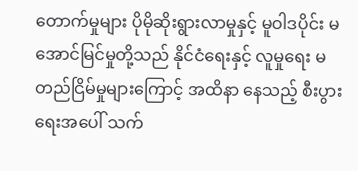တောက်မှုများ ပိုမိုဆိုးရွားလာမှုနှင့် မူဝါဒပိုင်း မအောင်မြင်မှုတို့သည် နိုင်ငံရေးနှင့် လူမှုရေး မတည်ငြိမ်မှုများကြောင့် အထိနာ နေသည့် စီးပွားရေးအပေါ် သက်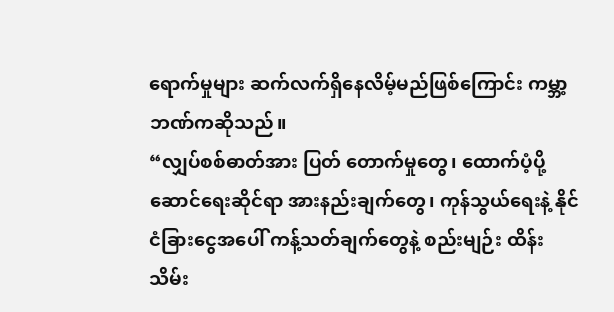ရောက်မှုများ ဆက်လက်ရှိနေလိမ့်မည်ဖြစ်ကြောင်း ကမ္ဘာ့ဘဏ်ကဆိုသည်။
“လျှပ်စစ်ဓာတ်အား ပြတ် တောက်မှုတွေ၊ ထောက်ပံ့ပို့ဆောင်ရေးဆိုင်ရာ အားနည်းချက်တွေ၊ ကုန်သွယ်ရေးနဲ့ နိုင်ငံခြားငွေအပေါ် ကန့်သတ်ချက်တွေနဲ့ စည်းမျဉ်း ထိန်းသိမ်း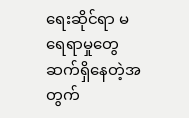ရေးဆိုင်ရာ မရေရာမှုတွေ ဆက်ရှိနေတဲ့အတွက်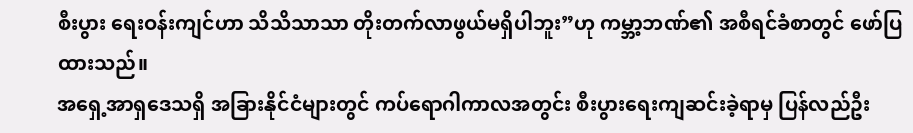စီးပွား ရေးဝန်းကျင်ဟာ သိသိသာသာ တိုးတက်လာဖွယ်မရှိပါဘူး”ဟု ကမ္ဘာ့ဘဏ်၏ အစီရင်ခံစာတွင် ဖော်ပြထားသည်။
အရှေ့အာရှဒေသရှိ အခြားနိုင်ငံများတွင် ကပ်ရောဂါကာလအတွင်း စီးပွားရေးကျဆင်းခဲ့ရာမှ ပြန်လည်ဦး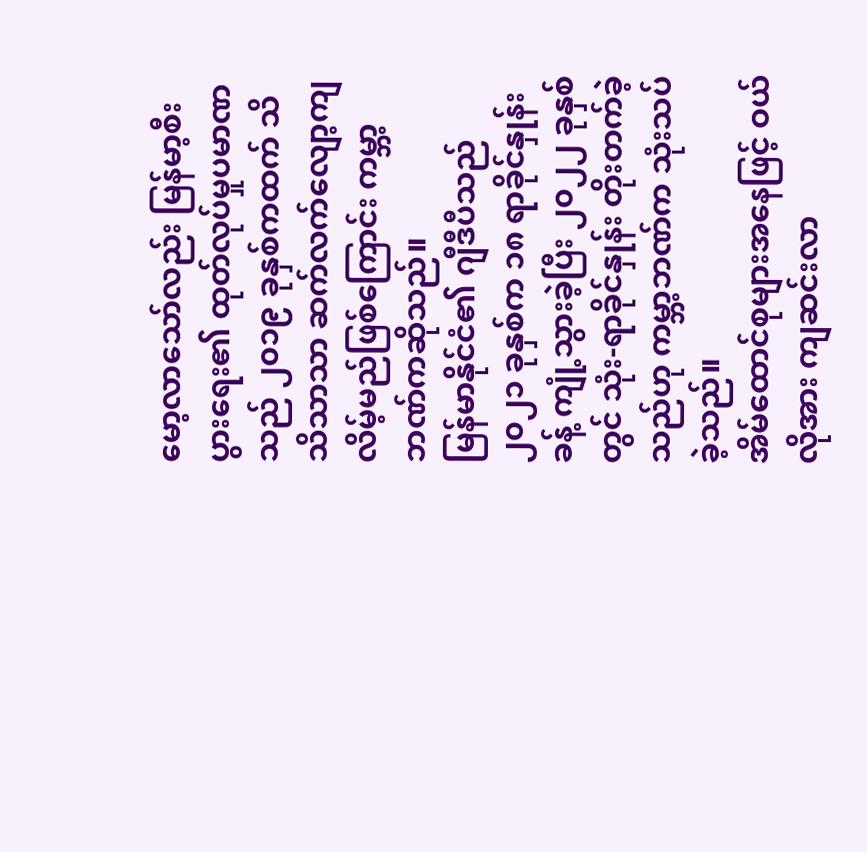မော့လာသော်လည်း မြန်မာ့စီးပွားရေး၏ ထုတ်လုပ်မှုပမာဏသည် ၂၀၁၉ ခုနှစ်ကထက် သိသိသာသာ ဆက်လက်လျော့ကျ လိမ့်မည်ဖြစ်ကြောင်း ကမ္ဘာ့ဘဏ်ကဆိုသည်။
မြန်မာနိုင်ငံ၏ ဂျီဒီပီသည် ၂၀၂၁ ခုနှစ်က ၁၈ ရာခိုင်နှုန်းခန့် ကျုံ့သွားခဲ့ပြီး ၂၀၂၂ ခုနှစ်တွင် သုံး-ရာခိုင်နှုန်း တိုးတက်ခဲ့သည်ဟု ကမ္ဘာ့ဘဏ်က သုံးသပ်ခဲ့သည်။
အိမ်ထောင်စုများအနေဖြင့် ဝယ်လိုအား ကျဆင်းလာ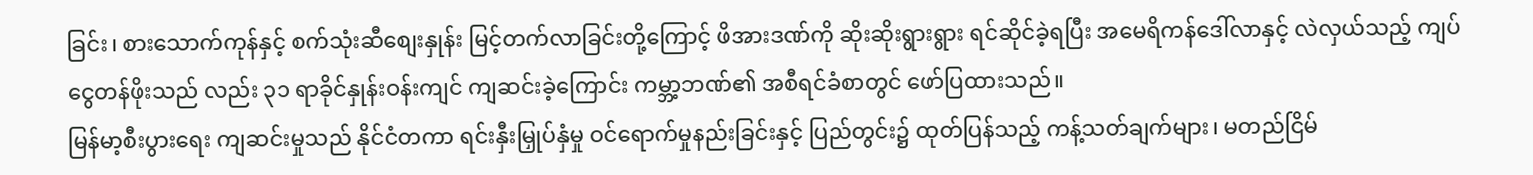ခြင်း၊ စားသောက်ကုန်နှင့် စက်သုံးဆီစျေးနှုန်း မြင့်တက်လာခြင်းတို့ကြောင့် ဖိအားဒဏ်ကို ဆိုးဆိုးရွားရွား ရင်ဆိုင်ခဲ့ရပြီး အမေရိကန်ဒေါ်လာနှင့် လဲလှယ်သည့် ကျပ်ငွေတန်ဖိုးသည် လည်း ၃၁ ရာခိုင်နှုန်းဝန်းကျင် ကျဆင်းခဲ့ကြောင်း ကမ္ဘာ့ဘဏ်၏ အစီရင်ခံစာတွင် ဖော်ပြထားသည်။
မြန်မာ့စီးပွားရေး ကျဆင်းမှုသည် နိုင်ငံတကာ ရင်းနှီးမြှုပ်နှံမှု ဝင်ရောက်မှုနည်းခြင်းနှင့် ပြည်တွင်း၌ ထုတ်ပြန်သည့် ကန့်သတ်ချက်များ၊ မတည်ငြိမ်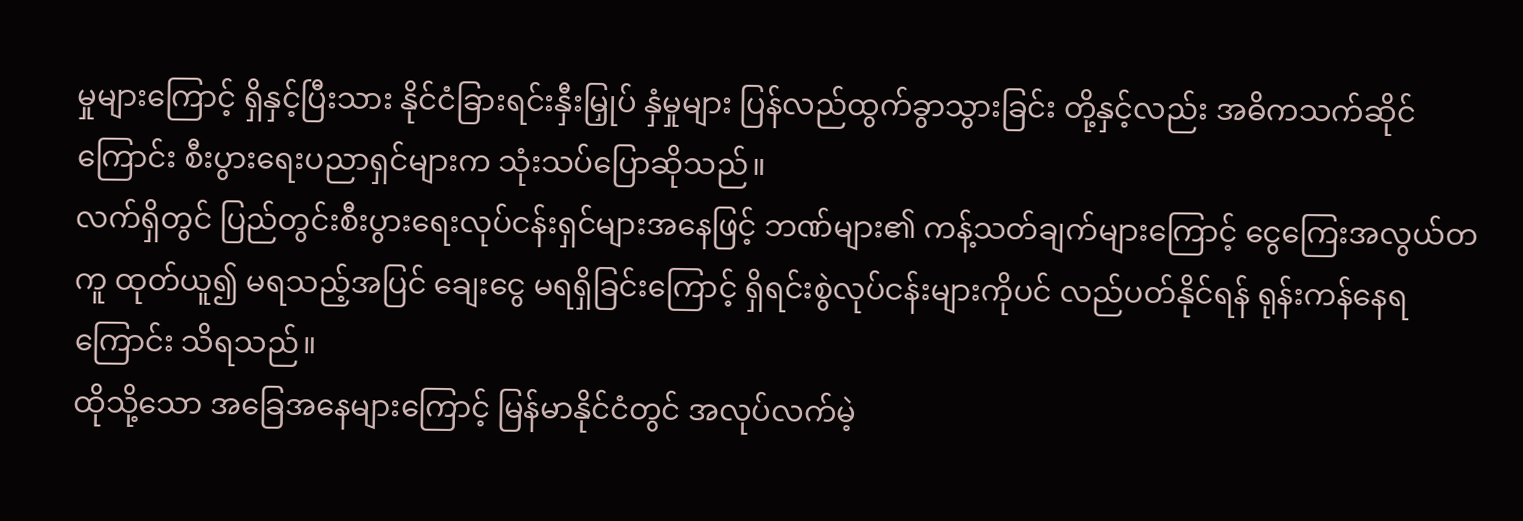မှုများကြောင့် ရှိနှင့်ပြီးသား နိုင်ငံခြားရင်းနှီးမြှုပ် နှံမှုများ ပြန်လည်ထွက်ခွာသွားခြင်း တို့နှင့်လည်း အဓိကသက်ဆိုင် ကြောင်း စီးပွားရေးပညာရှင်များက သုံးသပ်ပြောဆိုသည်။
လက်ရှိတွင် ပြည်တွင်းစီးပွားရေးလုပ်ငန်းရှင်များအနေဖြင့် ဘဏ်များ၏ ကန့်သတ်ချက်များကြောင့် ငွေကြေးအလွယ်တကူ ထုတ်ယူ၍ မရသည့်အပြင် ချေးငွေ မရရှိခြင်းကြောင့် ရှိရင်းစွဲလုပ်ငန်းများကိုပင် လည်ပတ်နိုင်ရန် ရုန်းကန်နေရကြောင်း သိရသည်။
ထိုသို့သော အခြေအနေများကြောင့် မြန်မာနိုင်ငံတွင် အလုပ်လက်မဲ့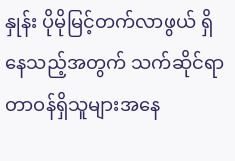နှုန်း ပိုမိုမြင့်တက်လာဖွယ် ရှိနေသည့်အတွက် သက်ဆိုင်ရာ တာဝန်ရှိသူများအနေ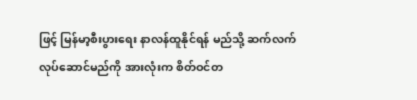ဖြင့် မြန်မာ့စီးပွားရေး နာလန်ထူနိုင်ရန် မည်သို့ ဆက်လက်လုပ်ဆောင်မည်ကို အားလုံးက စိတ်ဝင်တ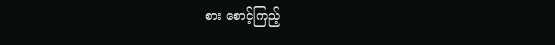စား စောင့်ကြည့်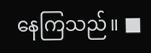နေကြသည်။ ■